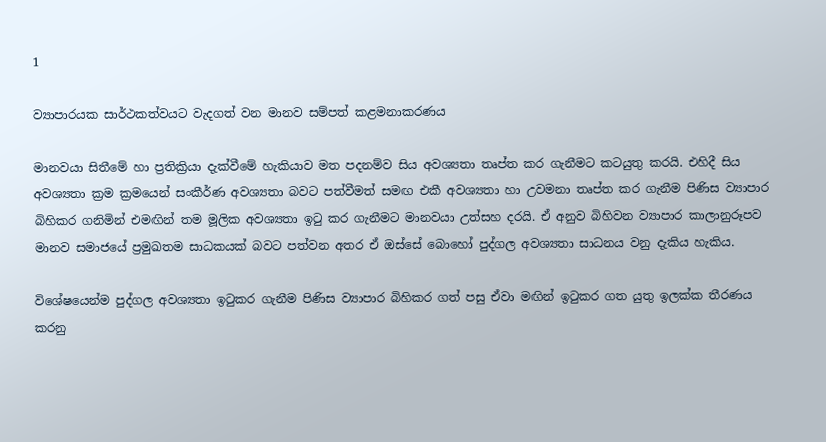1

ව්‍යාපාරයක සාර්ථකත්වයට වැදගත් වන මානව සම්පත් කළමනාකරණය

මානවයා සිතීමේ හා ප්‍රතික්‍රියා දැක්වීමේ හැකියාව මත පදනම්ව සිය අවශ්‍යතා තෘප්ත කර ගැනීමට කටයුතු කරයි. එහිදී සිය අවශ්‍යතා ක්‍රම ක්‍රමයෙන් සංකීර්ණ අවශ්‍යතා බවට පත්වීමත් සමඟ එකී අවශ්‍යතා හා උවමනා තෘප්ත කර ගැනීම පිණිස ව්‍යාපාර බිහිකර ගනිමින් එමඟින් තම මූලික අවශ්‍යතා ඉටු කර ගැනීමට මානවයා උත්සහ දරයි. ඒ අනුව බිහිවන ව්‍යාපාර කාලානුරූපව මානව සමාජයේ ප්‍රමුඛතම සාධකයක් බවට පත්වන අතර ඒ ඔස්සේ බොහෝ පුද්ගල අවශ්‍යතා සාධනය වනු දැකිය හැකිය.

විශේෂයෙන්ම පුද්ගල අවශ්‍යතා ඉටුකර ගැනීම පිණිස ව්‍යාපාර බිහිකර ගත් පසු ඒවා මඟින් ඉටුකර ගත යුතු ඉලක්ක තීරණය කරනු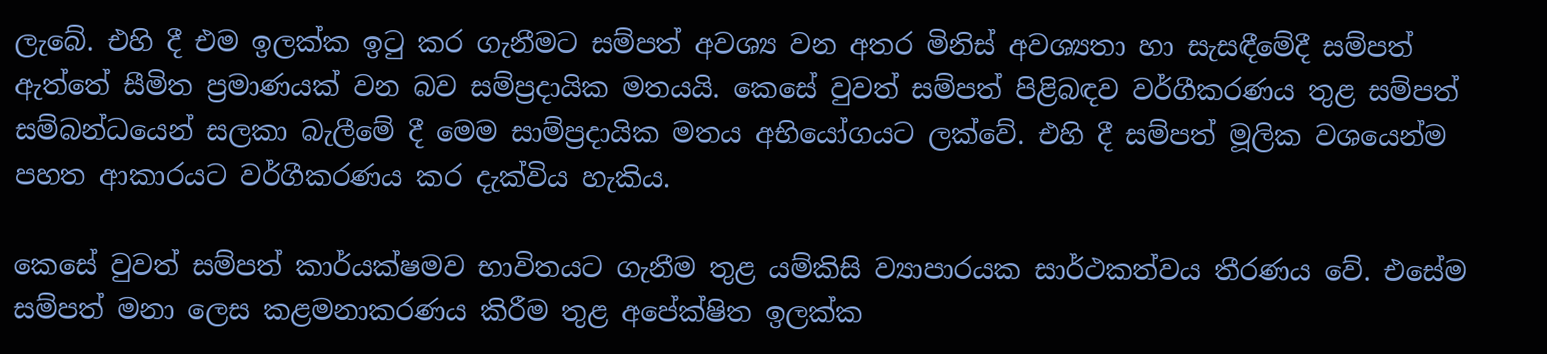ලැබේ. එහි දී එම ඉලක්ක ඉටු කර ගැනීමට සම්පත් අවශ්‍ය වන අතර මිනිස් අවශ්‍යතා හා සැසඳීමේදී සම්පත් ඇත්තේ සීමිත ප්‍රමාණයක් වන බව සම්ප්‍රදායික මතයයි. කෙසේ වුවත් සම්පත් පිළිබඳව වර්ගීකරණය තුළ සම්පත් සම්බන්ධයෙන් සලකා බැලීමේ දී මෙම සාම්ප්‍රදායික මතය අභියෝගයට ලක්වේ. එහි දී සම්පත් මූලික වශයෙන්ම පහත ආකාරයට වර්ගීකරණය කර දැක්විය හැකිය.

කෙසේ වුවත් සම්පත් කාර්යක්ෂමව භාවිතයට ගැනීම තුළ යම්කිසි ව්‍යාපාරයක සාර්ථකත්වය තීරණය වේ. එසේම සම්පත් මනා ලෙස කළමනාකරණය කිරීම තුළ අපේක්ෂිත ඉලක්ක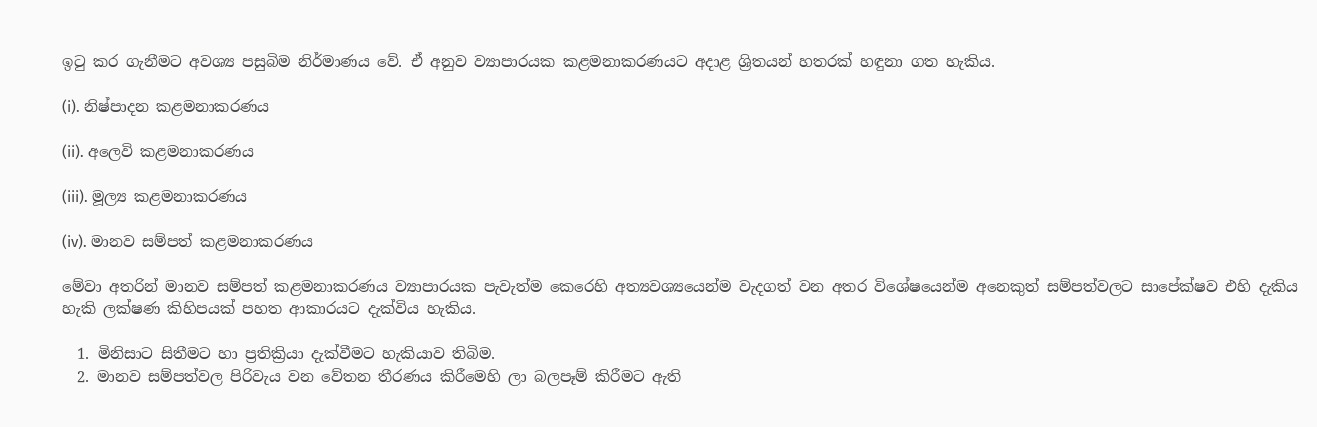ඉටු කර ගැනීමට අවශ්‍ය පසුබිම නිර්මාණය වේ. ඒ අනුව ව්‍යාපාරයක කළමනාකරණයට අදාළ ශ්‍රිතයන් හතරක් හඳුනා ගත හැකිය.

(i). නිෂ්පාදන කළමනාකරණය

(ii). අලෙවි කළමනාකරණය

(iii). මූල්‍ය කළමනාකරණය

(iv). මානව සම්පත් කළමනාකරණය

මේවා අතරින් මානව සම්පත් කළමනාකරණය ව්‍යාපාරයක පැවැත්ම කෙරෙහි අත්‍යවශ්‍යයෙන්ම වැදගත් වන අතර විශේෂයෙන්ම අනෙකුත් සම්පත්වලට සාපේක්ෂව එහි දැකිය හැකි ලක්ෂණ කිහිපයක් පහත ආකාරයට දැක්විය හැකිය.

  1. මිනිසාට සිතීමට හා ප්‍රතික්‍රියා දැක්වීමට හැකියාව තිබිම.
  2. මානව සම්පත්වල පිරිවැය වන වේතන තීරණය කිරීමෙහි ලා බලපෑම් කිරීමට ඇති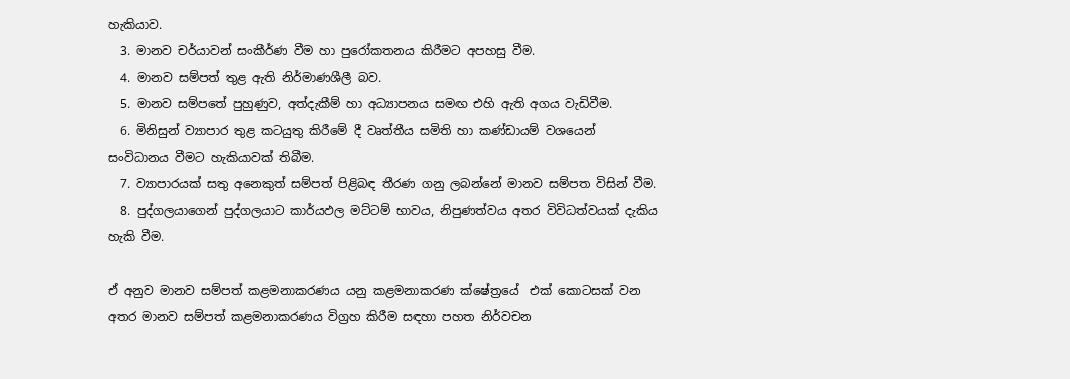හැකියාව.
  3. මානව චර්යාවන් සංකීර්ණ වීම හා පුරෝකතනය කිරීමට අපහසු වීම.
  4. මානව සම්පත් තුළ ඇති නිර්මාණශීලී බව.
  5. මානව සම්පතේ පුහුණුව, අත්දැකීම් හා අධ්‍යාපනය සමඟ එහි ඇති අගය වැඩිවීම.
  6. මිනිසුන් ව්‍යාපාර තුළ කටයුතු කිරීමේ දී වෘත්තීය සමිති හා කණ්ඩායම් වශයෙන් සංවිධානය වීමට හැකියාවක් තිබීම.
  7. ව්‍යාපාරයක් සතු අනෙකුත් සම්පත් පිළිබඳ තීරණ ගනු ලබන්නේ මානව සම්පත විසින් වීම.
  8. පුද්ගලයාගෙන් පුද්ගලයාට කාර්යඵල මට්ටම් භාවය, නිපුණත්වය අතර විවිධත්වයක් දැකිය හැකි වීම.

ඒ අනුව මානව සම්පත් කළමනාකරණය යනු කළමනාකරණ ක්ෂේත්‍රයේ  එක් කොටසක් වන අතර මානව සම්පත් කළමනාකරණය විග්‍රහ කිරීම සඳහා පහත නිර්වචන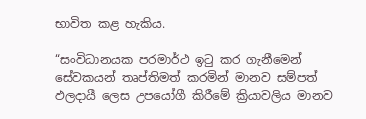භාවිත කළ හැකිය.

“සංවිධානයක පරමාර්ථ ඉටු කර ගැනීමෙන් සේවකයන් තෘප්තිමත් කරමින් මානව සම්පත් ඵලදායී ලෙස උපයෝගී කිරීමේ ක්‍රියාවලිය මානව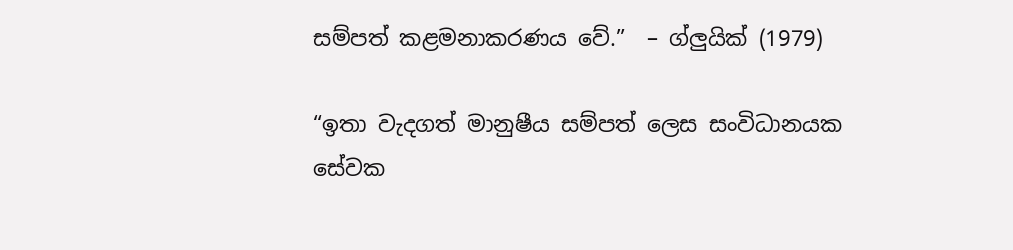සම්පත් කළමනාකරණය වේ.”  – ග්ලුයික් (1979)

“ඉතා වැදගත් මානුෂීය සම්පත් ලෙස සංවිධානයක සේවක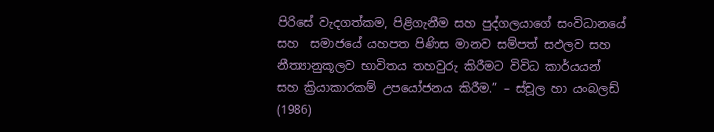පිරිසේ වැදගත්කම, පිළිගැනීම සහ පුද්ගලයාගේ සංවිධානයේ සහ  සමාජයේ යහපත පිණිස මානව සම්පත් සඵලව සහ නීත්‍යානුකූලව භාවිතය තහවුරු කිරීමට විවිධ කාර්යයන් සහ ක්‍රියාකාරකම් උපයෝජනය කිරීම.” – ස්චූල හා යංබලඩ් (1986)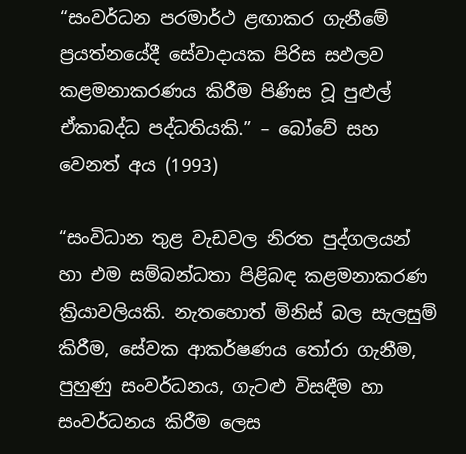“සංවර්ධන පරමාර්ථ ළඟාකර ගැනීමේ ප්‍රයත්නයේදී සේවාදායක පිරිස සඵලව කළමනාකරණය කිරීම පිණිස වූ පුළුල් ඒකාබද්ධ පද්ධතියකි.” – බෝවේ සහ වෙනත් අය (1993)

“සංවිධාන තුළ වැඩවල නිරත පුද්ගලයන් හා එම සම්බන්ධතා පිළිබඳ කළමනාකරණ ක්‍රියාවලියකි. නැතහොත් මිනිස් බල සැලසුම් කිරීම, සේවක ආකර්ෂණය තෝරා ගැනීම, පුහුණු සංවර්ධනය, ගැටළු විසඳීම හා සංවර්ධනය කිරීම ලෙස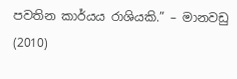පවතින කාර්යය රාශියකි.” – මානවඩු (2010)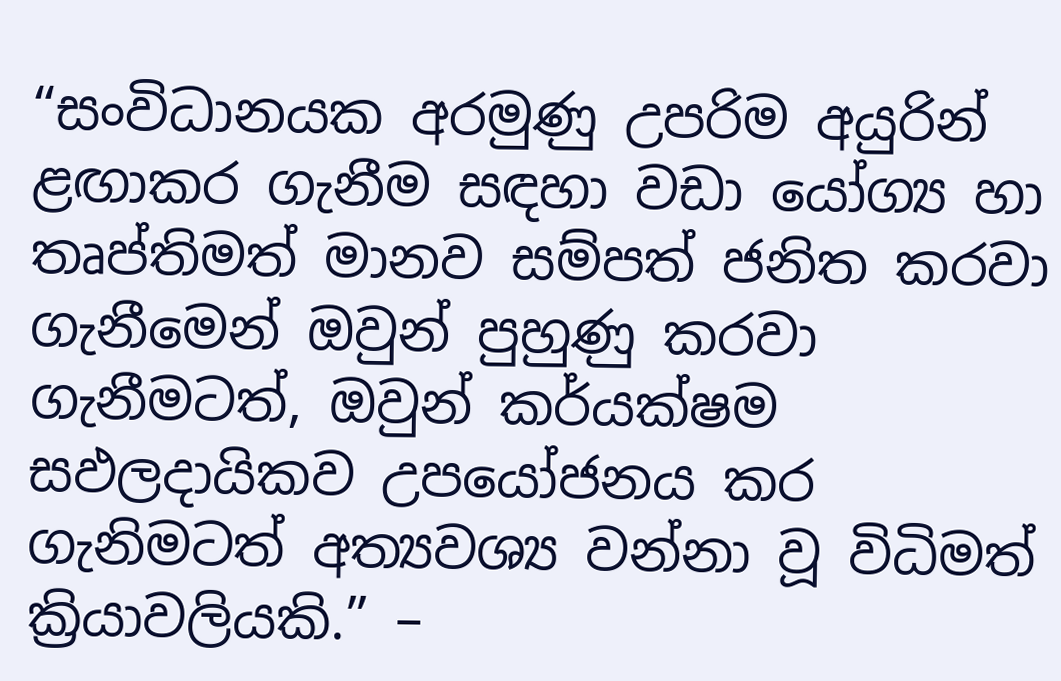“සංවිධානයක අරමුණු උපරිම අයුරින් ළඟාකර ගැනීම සඳහා වඩා යෝග්‍ය හා තෘප්තිමත් මානව සම්පත් ජනිත කරවා ගැනීමෙන් ඔවුන් පුහුණු කරවා ගැනීමටත්, ඔවුන් කර්යක්ෂම සඵලදායිකව උපයෝජනය කර ගැනිමටත් අත්‍යවශ්‍ය වන්නා වූ විධිමත් ක්‍රියාවලියකි.” –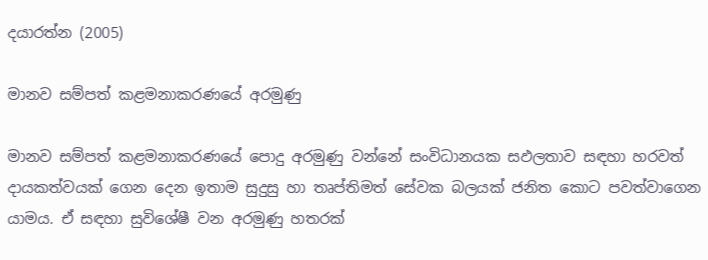දයාරත්න (2005)

මානව සම්පත් කළමනාකරණයේ අරමුණු

මානව සම්පත් කළමනාකරණයේ පොදු අරමුණු වන්නේ සංවිධානයක සඵලතාව සඳහා හරවත් දායකත්වයක් ගෙන දෙන ඉතාම සුදුසු හා තෘප්තිමත් සේවක බලයක් ජනිත කොට පවත්වාගෙන යාමය. ඒ සඳහා සුවිශේෂී වන අරමුණු හතරක්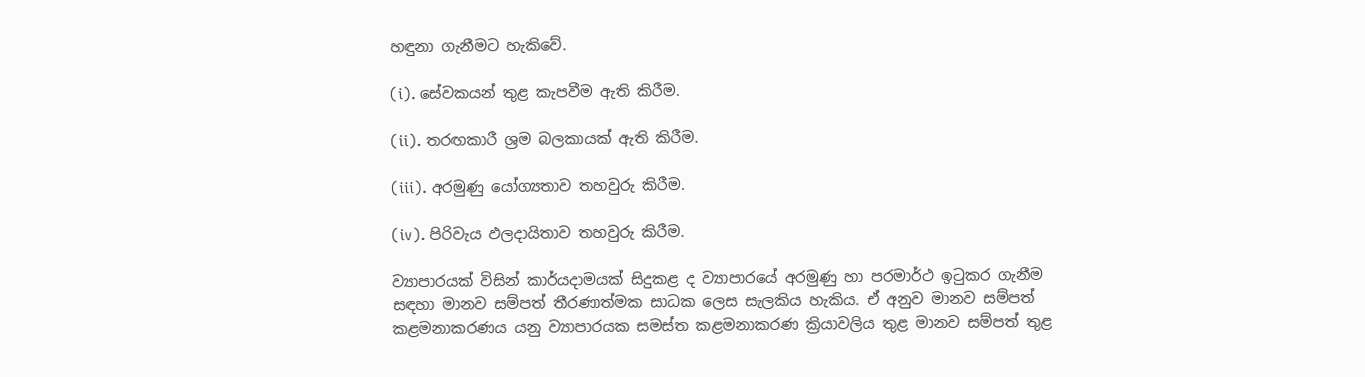හඳුනා ගැනීමට හැකිවේ.

(i). සේවකයන් තුළ කැපවීම ඇති කිරීම.

(ii). තරඟකාරී ශ්‍රම බලකායක් ඇති කිරීම.

(iii). අරමුණු යෝග්‍යතාව තහවුරු කිරීම.

(iv). පිරිවැය ඵලදායිතාව තහවුරු කිරීම.

ව්‍යාපාරයක් විසින් කාර්යදාමයක් සිදුකළ ද ව්‍යාපාරයේ අරමුණු හා පරමාර්ථ ඉටුකර ගැනීම සඳහා මානව සම්පත් තීරණාත්මක සාධක ලෙස සැලකිය හැකිය. ඒ අනුව මානව සම්පත් කළමනාකරණය යනු ව්‍යාපාරයක සමස්ත කළමනාකරණ ක්‍රියාවලිය තුළ මානව සම්පත් තුළ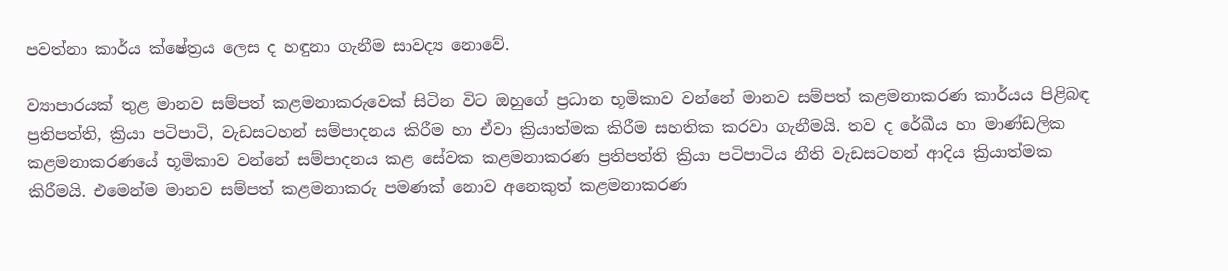පවත්නා කාර්ය ක්ෂේත්‍රය ලෙස ද හඳුනා ගැනීම සාවද්‍ය නොවේ.

ව්‍යාපාරයක් තුළ මානව සම්පත් කළමනාකරුවෙක් සිටින විට ඔහුගේ ප්‍රධාන භූමිකාව වන්නේ මානව සම්පත් කළමනාකරණ කාර්යය පිළිබඳ ප්‍රතිපත්ති, ක්‍රියා පටිපාටි, වැඩසටහන් සම්පාදනය කිරීම හා ඒවා ක්‍රියාත්මක කිරීම සහතික කරවා ගැනීමයි. තව ද රේඛීය හා මාණ්ඩලික කළමනාකරණයේ භූමිකාව වන්නේ සම්පාදනය කළ සේවක කළමනාකරණ ප්‍රතිපත්ති ක්‍රියා පටිපාටිය නීති වැඩසටහන් ආදිය ක්‍රියාත්මක කිරීමයි. එමෙන්ම මානව සම්පත් කළමනාකරු පමණක් නොව අනෙකුත් කළමනාකරණ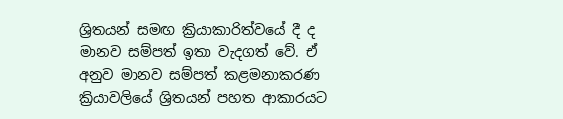ශ්‍රිතයන් සමඟ ක්‍රියාකාරිත්වයේ දී ද මානව සම්පත් ඉතා වැදගත් වේ. ඒ අනුව මානව සම්පත් කළමනාකරණ ක්‍රියාවලියේ ශ්‍රිතයන් පහත ආකාරයට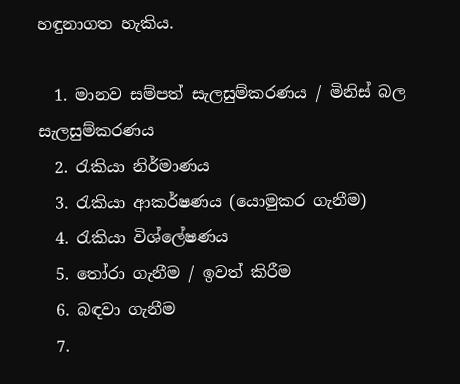හඳුනාගත හැකිය.

  1. මානව සම්පත් සැලසුම්කරණය / මිනිස් බල සැලසුම්කරණය
  2. රැකියා නිර්මාණය
  3. රැකියා ආකර්ෂණය (යොමුකර ගැනීම)
  4. රැකියා විශ්ලේෂණය
  5. තෝරා ගැනීම / ඉවත් කිරීම
  6. බඳවා ගැනීම
  7.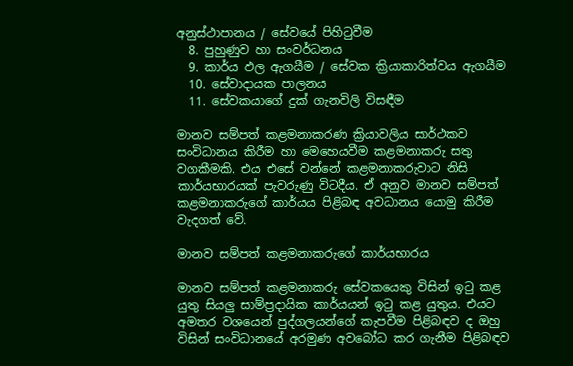අනුස්ථාපානය / සේවයේ පිහිටුවීම
  8. පුහුණුව හා සංවර්ධනය
  9. කාර්ය ඵල ඇගයීම / සේවක ක්‍රියාකාරිත්වය ඇගයීම
  10. සේවාදායක පාලනය
  11. සේවකයාගේ දුක් ගැනවිලි විසඳීම

මානව සම්පත් කළමනාකරණ ක්‍රියාවලිය සාර්ථකව සංවිධානය කිරීම හා මෙහෙයවීම කළමනාකරු සතු වගකීමකි. එය එසේ වන්නේ කළමනාකරුවාට නිසි කාර්යභාරයක් පැවරුණු විටදීය. ඒ අනුව මානව සම්පත් කළමනාකරුගේ කාර්යය පිළිබඳ අවධානය යොමු කිරීම වැදගත් වේ.

මානව සම්පත් කළමනාකරුගේ කාර්යභාරය

මානව සම්පත් කළමනාකරු සේවකයෙකු විසින් ඉටු කළ යුතු සියලු සාම්ප්‍රදායික කාර්යයන් ඉටු කළ යුතුය. එයට අමතර වශයෙන් පුද්ගලයන්ගේ කැපවීම පිළිබඳව ද ඔහු විසින් සංවිධානයේ අරමුණ අවබෝධ කර ගැනීම පිළිබඳව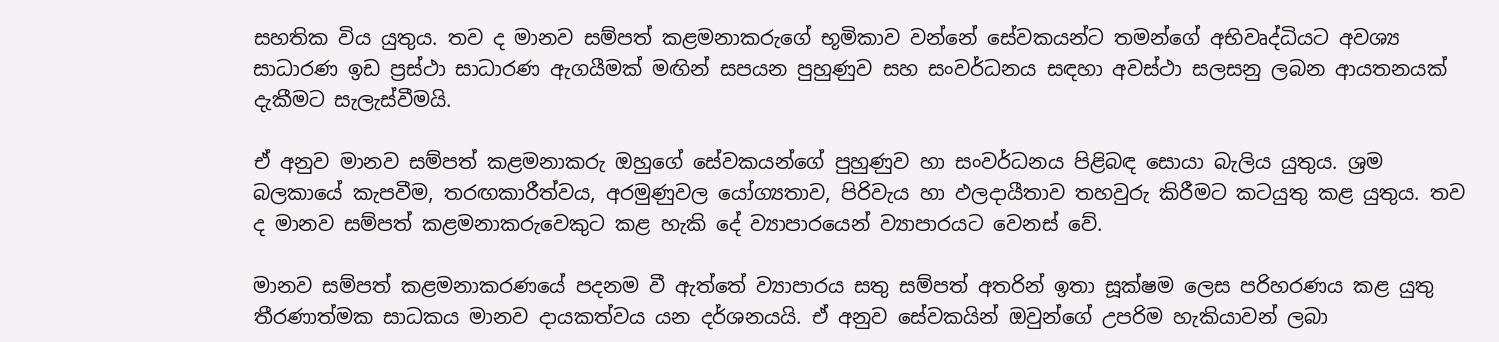සහතික විය යුතුය. තව ද මානව සම්පත් කළමනාකරුගේ භූමිකාව වන්නේ සේවකයන්ට තමන්ගේ අභිවෘද්ධියට අවශ්‍ය සාධාරණ ඉඩ ප්‍රස්ථා සාධාරණ ඇගයීමක් මඟින් සපයන පුහුණුව සහ සංවර්ධනය සඳහා අවස්ථා සලසනු ලබන ආයතනයක් දැකීමට සැලැස්වීමයි.

ඒ අනුව මානව සම්පත් කළමනාකරු ඔහුගේ සේවකයන්ගේ පුහුණුව හා සංවර්ධනය පිළිබඳ සොයා බැලිය යුතුය. ශ්‍රම බලකායේ කැපවීම, තරඟකාරීත්වය, අරමුණුවල යෝග්‍යතාව, පිරිවැය හා ඵලදායීතාව තහවුරු කිරීමට කටයුතු කළ යුතුය. තව ද මානව සම්පත් කළමනාකරුවෙකුට කළ හැකි දේ ව්‍යාපාරයෙන් ව්‍යාපාරයට වෙනස් වේ.

මානව සම්පත් කළමනාකරණයේ පදනම වී ඇත්තේ ව්‍යාපාරය සතු සම්පත් අතරින් ඉතා සූක්ෂම ලෙස පරිහරණය කළ යුතු තීරණාත්මක සාධකය මානව දායකත්වය යන දර්ශනයයි. ඒ අනුව සේවකයින් ඔවුන්ගේ උපරිම හැකියාවන් ලබා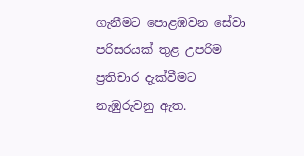ගැනීමට පොළඹවන සේවා පරිසරයක් තුළ උපරිම ප්‍රතිචාර දැක්වීමට නැඹුරුවනු ඇත.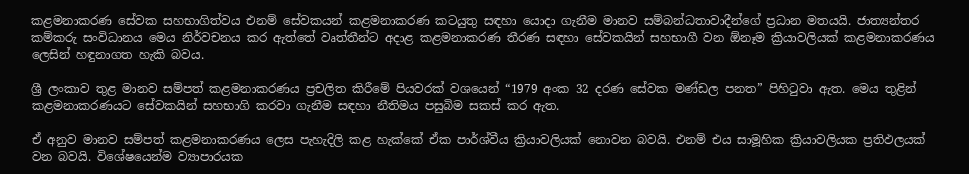කළමනාකරණ සේවක සහභාගිත්වය එනම් සේවකයන් කළමනාකරණ කටයුතු සඳහා යොදා ගැනීම මානව සම්බන්ධතාවාදීන්ගේ ප්‍රධාන මතයයි. ජාත්‍යන්තර කම්කරු සංවිධානය මෙය නිර්වචනය කර ඇත්තේ වෘත්තීන්ට අදාළ කළමනාකරණ තීරණ සඳහා සේවකයින් සහභාගී වන ඕනෑම ක්‍රියාවලියක් කළමනාකරණය ලෙසින් හඳුනාගත හැකි බවය.

ශ්‍රී ලංකාව තුළ මානව සම්පත් කළමනාකරණය ප්‍රචලිත කිරීමේ පියවරක් වශයෙන් “1979 අංක 32 දරණ සේවක මණ්ඩල පනත” පිහිටුවා ඇත. මෙය තුළින් කළමනාකරණයට සේවකයින් සහභාගි කරවා ගැනීම සඳහා නීතිමය පසුබිම සකස් කර ඇත.

ඒ අනුව මානව සම්පත් කළමනාකරණය ලෙස පැහැදිලි කළ හැක්කේ ඒක පාර්ශ්වීය ක්‍රියාවලියක් නොවන බවයි. එනම් එය සාමූහික ක්‍රියාවලියක ප්‍රතිඵලයක් වන බවයි. විශේෂයෙන්ම ව්‍යාපාරයක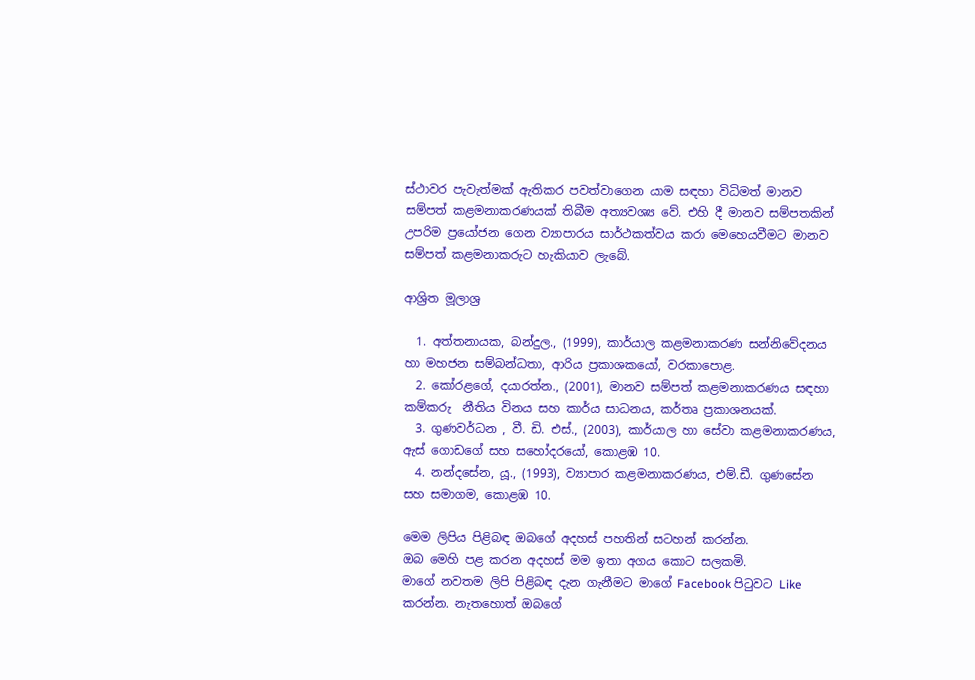ස්ථාවර පැවැත්මක් ඇතිකර පවත්වාගෙන යාම සඳහා විධිමත් මානව සම්පත් කළමනාකරණයක් තිබීම අත්‍යවශ්‍ය වේ. එහි දී මානව සම්පතකින් උපරිම ප්‍රයෝජන ගෙන ව්‍යාපාරය සාර්ථකත්වය කරා මෙහෙයවීමට මානව සම්පත් කළමනාකරුට හැකියාව ලැබේ.

ආශ්‍රිත මූලාශ්‍ර

  1. අත්තනායක, බන්දුල., (1999), කාර්යාල කළමනාකරණ සන්නිවේදනය හා මහජන සම්බන්ධතා, ආරිය ප්‍රකාශකයෝ, වරකාපොළ.
  2. කෝරළගේ, දයාරත්න., (2001), මානව සම්පත් කළමනාකරණය සඳහා කම්කරු  නීතිය විනය සහ කාර්ය සාධනය, කර්තෘ ප්‍රකාශනයක්.
  3. ගුණවර්ධන , වී. ඩි. එස්., (2003), කාර්යාල හා සේවා කළමනාකරණය, ඇස් ගොඩගේ සහ සහෝදරයෝ, කොළඹ 10.
  4. නන්දසේන, යූ., (1993), ව්‍යාපාර කළමනාකරණය, එම්.ඩී. ගුණසේන සහ සමාගම, කොළඹ 10.

මෙම ලිපිය පිළිබඳ ඔබගේ අදහස් පහතින් සටහන් කරන්න.
ඔබ මෙහි පළ කරන අදහස් මම ඉතා අගය කොට සලකමි.
මාගේ නවතම ලිපි පිළිබඳ දැන ගැනීමට මාගේ Facebook පිටුවට Like කරන්න. නැතහොත් ඔබගේ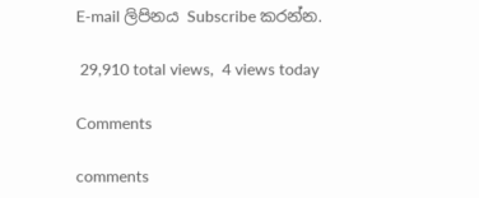E-mail ලිපිනය Subscribe කරන්න.

 29,910 total views,  4 views today

Comments

comments